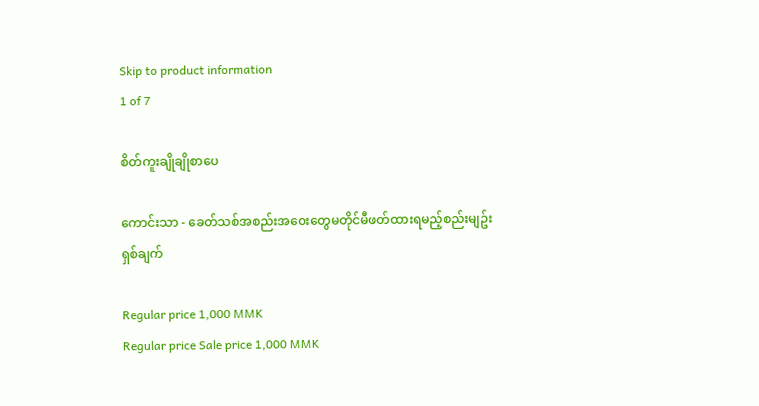Skip to product information
1 of 7

စိတ်ကူးချိုချိုစာပေ

ကောင်းသာ - ခေတ်သစ်အစည်းအ၀ေးတွေမတိုင်မီဖတ်ထားရမည့်စည်းမျဥ်းရှစ်ချက်

Regular price 1,000 MMK
Regular price Sale price 1,000 MMK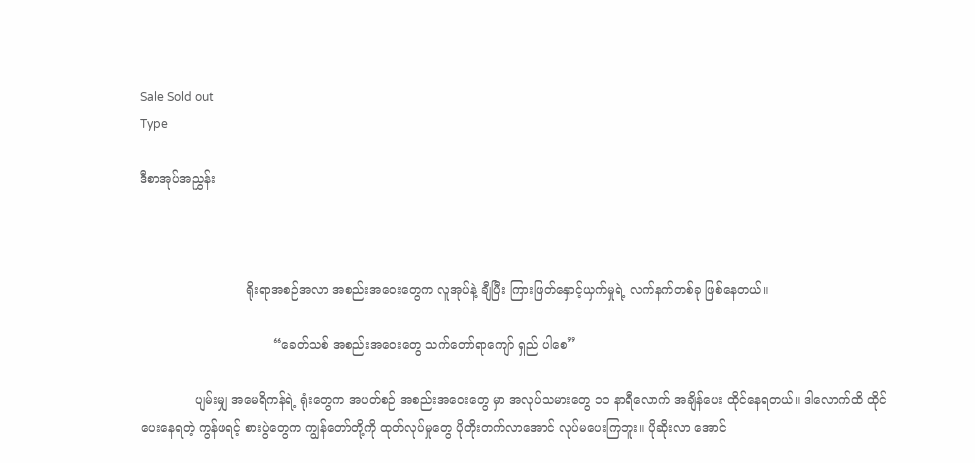Sale Sold out
Type

ဒီစာအုပ်အညွှန်း



                           ရိုးရာအစဉ်အလာ အစည်းအဝေးတွေက လူအုပ်နဲ့ ချီပြီး ကြားဖြတ်နှောင့်ယှက်မှုရဲ့ လက်နက်တစ်ခု ဖြစ်နေတယ်။

                                  “ခေတ်သစ် အစည်းအဝေးတွေ သက်တော်ရာကျော် ရှည် ပါစေ”

              ပျမ်းမျှ အမေရိကန်ရဲ့ ရုံးတွေက အပတ်စဉ် အစည်းအဝေးတွေ မှာ အလုပ်သမားတွေ ၁၁ နာရီလောက် အချိန်ပေး ထိုင်နေရတယ်။ ဒါလောက်ထိ ထိုင်ပေးနေရတဲ့ ကွန်ဖရင့် စားပွဲတွေက ကျွန်တော်တို့ကို ထုတ်လုပ်မှုတွေ ပိုတိုးတက်လာအောင် လုပ်မပေးကြဘူး။ ပိုဆိုးလာ အောင်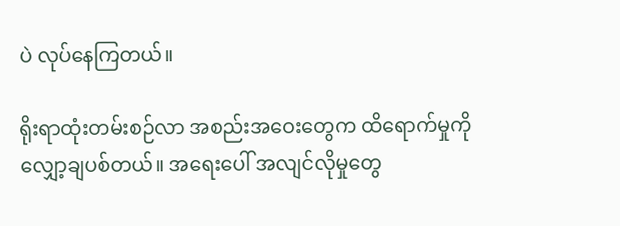ပဲ လုပ်နေကြတယ်။

ရိုးရာထုံးတမ်းစဉ်လာ အစည်းအဝေးတွေက ထိရောက်မှုကို လျှော့ချပစ်တယ်။ အရေးပေါ် အလျင်လိုမှုတွေ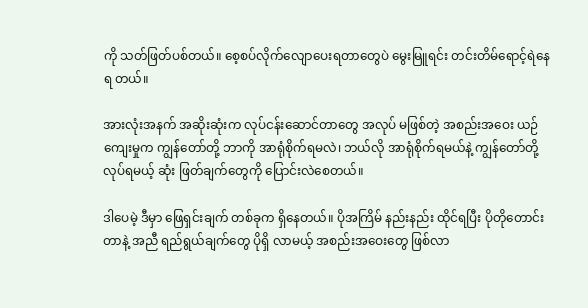ကို သတ်ဖြတ်ပစ်တယ်။ စေ့စပ်လိုက်လျောပေးရတာတွေပဲ မွေးမြူရင်း တင်းတိမ်ရောင့်ရဲနေရ တယ်။

အားလုံးအနက် အဆိုးဆုံးက လုပ်ငန်းဆောင်တာတွေ အလုပ် မဖြစ်တဲ့ အစည်းအဝေး ယဉ်ကျေးမှုက ကျွန်တော်တို့ ဘာကို အာရုံစိုက်ရမလဲ၊ ဘယ်လို အာရုံစိုက်ရမယ်နဲ့ ကျွန်တော်တို့ လုပ်ရမယ့် ဆုံး ဖြတ်ချက်တွေကို ပြောင်းလဲစေတယ်။

ဒါပေမဲ့ ဒီမှာ ဖြေရှင်းချက် တစ်ခုက ရှိနေတယ်။ ပိုအကြိမ် နည်းနည်း ထိုင်ရပြီး ပိုတိုတောင်းတာနဲ့ အညီ ရည်ရွယ်ချက်တွေ ပိုရှိ လာမယ့် အစည်းအဝေးတွေ ဖြစ်လာ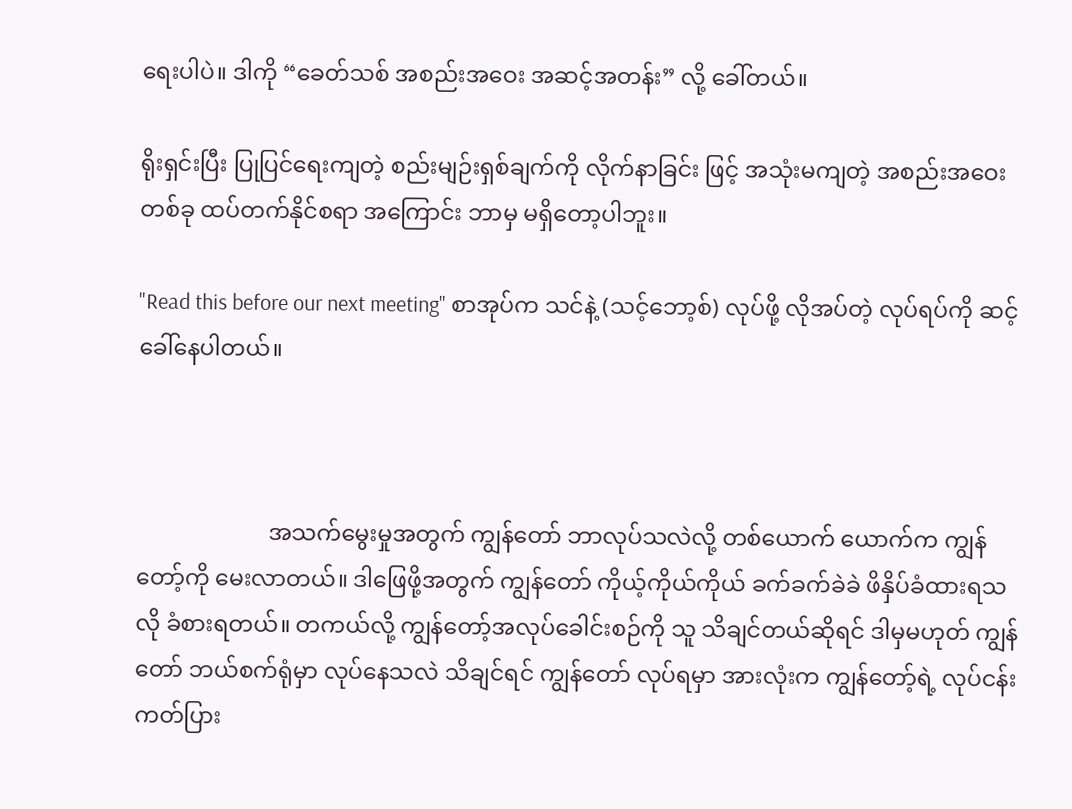ရေးပါပဲ။ ဒါကို “ခေတ်သစ် အစည်းအဝေး အဆင့်အတန်း” လို့ ခေါ်တယ်။

ရိုးရှင်းပြီး ပြုပြင်ရေးကျတဲ့ စည်းမျဉ်းရှစ်ချက်ကို လိုက်နာခြင်း ဖြင့် အသုံးမကျတဲ့ အစည်းအဝေး တစ်ခု ထပ်တက်နိုင်စရာ အကြောင်း ဘာမှ မရှိတော့ပါဘူး။

"Read this before our next meeting" စာအုပ်က သင်နဲ့ (သင့်ဘော့စ်) လုပ်ဖို့ လိုအပ်တဲ့ လုပ်ရပ်ကို ဆင့်ခေါ်နေပါတယ်။



                       အသက်မွေးမှုအတွက် ကျွန်တော် ဘာလုပ်သလဲလို့ တစ်ယောက် ယောက်က ကျွန်တော့်ကို မေးလာတယ်။ ဒါဖြေဖို့အတွက် ကျွန်တော် ကိုယ့်ကိုယ်ကိုယ် ခက်ခက်ခဲခဲ ဖိနှိပ်ခံထားရသလို ခံစားရတယ်။ တကယ်လို့ ကျွန်တော့်အလုပ်ခေါင်းစဉ်ကို သူ သိချင်တယ်ဆိုရင် ဒါမှမဟုတ် ကျွန်တော် ဘယ်စက်ရုံမှာ လုပ်နေသလဲ သိချင်ရင် ကျွန်တော် လုပ်ရမှာ အားလုံးက ကျွန်တော့်ရဲ့ လုပ်ငန်းကတ်ပြား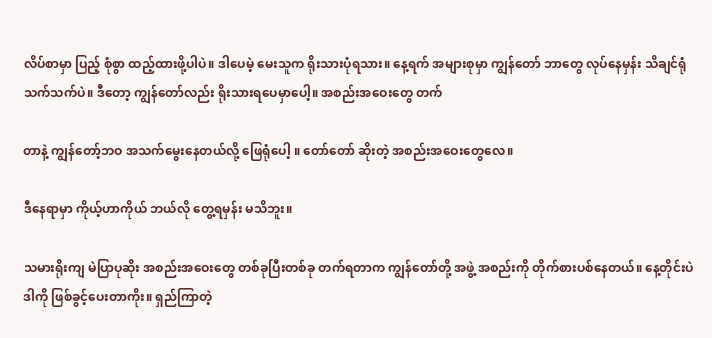လိပ်စာမှာ ပြည့် စုံစွာ ထည့်ထားဖို့ပါပဲ။ ဒါပေမဲ့ မေးသူက ရိုးသားပုံရသား။ နေ့ရက် အများစုမှာ ကျွန်တော် ဘာတွေ လုပ်နေမှန်း သိချင်ရုံသက်သက်ပဲ။ ဒီတော့ ကျွန်တော်လည်း ရိုးသားရပေမှာပေါ့။ အစည်းအဝေးတွေ တက်

တာနဲ့ ကျွန်တော့်ဘဝ အသက်မွေးနေတယ်လို့ ဖြေရုံပေါ့ ။ တော်တော် ဆိုးတဲ့ အစည်းအဝေးတွေလေ။

ဒီနေရာမှာ ကိုယ့်ဟာကိုယ် ဘယ်လို တွေ့ရမှန်း မသိဘူး။

သမားရိုးကျ မဲပြာပုဆိုး အစည်းအဝေးတွေ တစ်ခုပြီးတစ်ခု တက်ရတာက ကျွန်တော်တို့ အဖွဲ့ အစည်းကို တိုက်စားပစ်နေတယ်။ နေ့တိုင်းပဲ ဒါကို ဖြစ်ခွင့်ပေးတာကိုး။ ရှည်ကြာတဲ့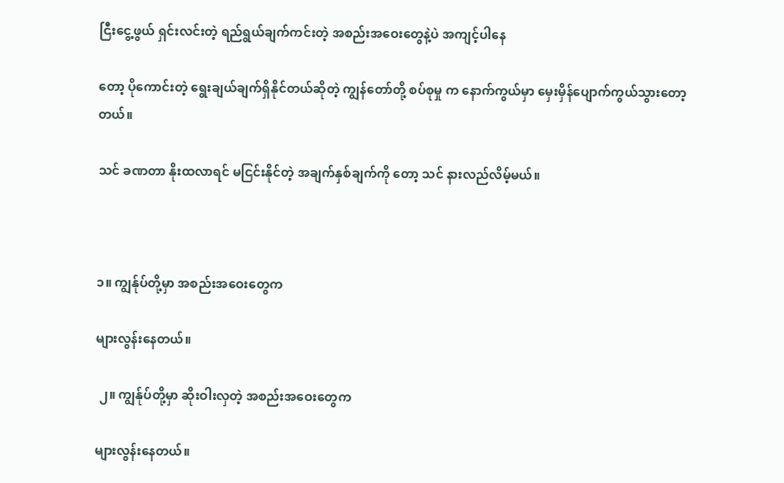ငြီးငွေ့ဖွယ် ရှင်းလင်းတဲ့ ရည်ရွယ်ချက်ကင်းတဲ့ အစည်းအဝေးတွေနဲ့ပဲ အကျင့်ပါနေ

တော့ ပိုကောင်းတဲ့ ရွေးချယ်ချက်ရှိနိုင်တယ်ဆိုတဲ့ ကျွန်တော်တို့ စပ်စုမှု က နောက်ကွယ်မှာ မှေးမှိန်ပျောက်ကွယ်သွားတော့တယ်။

သင် ခဏတာ နိုးထလာရင် မငြင်းနိုင်တဲ့ အချက်နှစ်ချက်ကို တော့ သင် နားလည်လိမ့်မယ်။



၁။ ကျွန်ုပ်တို့မှာ အစည်းအဝေးတွေက

များလွန်းနေတယ်။

 ၂။ ကျွန်ုပ်တို့မှာ ဆိုးဝါးလှတဲ့ အစည်းအဝေးတွေက

များလွန်းနေတယ်။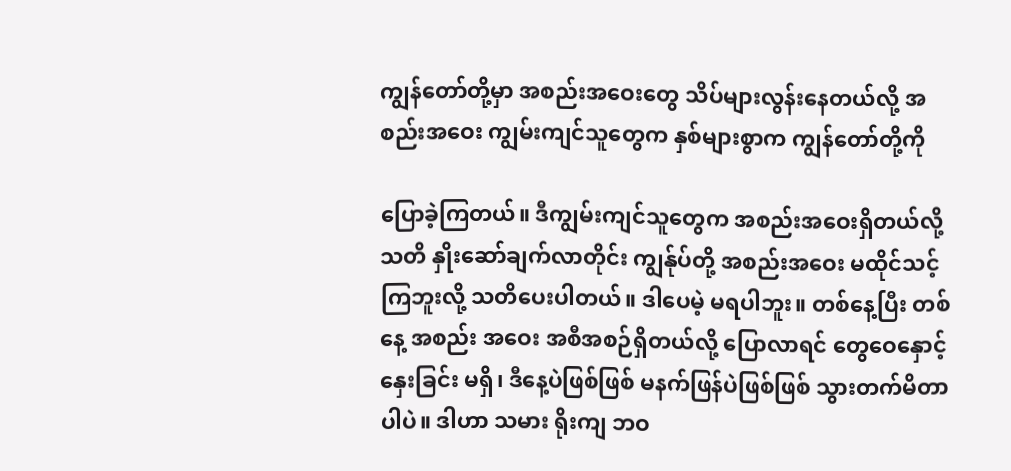ကျွန်တော်တို့မှာ အစည်းအဝေးတွေ သိပ်များလွန်းနေတယ်လို့ အစည်းအဝေး ကျွမ်းကျင်သူတွေက နှစ်များစွာက ကျွန်တော်တို့ကို

ပြောခဲ့ကြတယ်။ ဒီကျွမ်းကျင်သူတွေက အစည်းအဝေးရှိတယ်လို့ သတိ နှိုးဆော်ချက်လာတိုင်း ကျွန်ုပ်တို့ အစည်းအဝေး မထိုင်သင့်ကြဘူးလို့ သတိပေးပါတယ်။ ဒါပေမဲ့ မရပါဘူး။ တစ်နေ့ပြီး တစ်နေ့ အစည်း အဝေး အစီအစဉ်ရှိတယ်လို့ ပြောလာရင် တွေဝေနှောင့်နှေးခြင်း မရှိ၊ ဒီနေ့ပဲဖြစ်ဖြစ် မနက်ဖြန်ပဲဖြစ်ဖြစ် သွားတက်မိတာပါပဲ။ ဒါဟာ သမား ရိုးကျ ဘဝ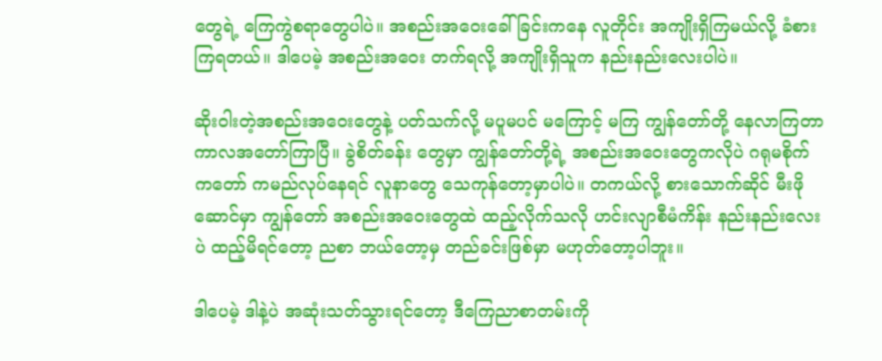တွေရဲ့ ကြေကွဲစရာတွေပါပဲ။ အစည်းအဝေးခေါ်ခြင်းကနေ လူတိုင်း အကျိုးရှိကြမယ်လို့ ခံစားကြရတယ်။ ဒါပေမဲ့ အစည်းအဝေး တက်ရလို့ အကျိုးရှိသူက နည်းနည်းလေးပါပဲ။

ဆိုးဝါးတဲ့အစည်းအဝေးတွေနဲ့ ပတ်သက်လို့ မပူမပင် မကြောင့် မကြ ကျွန်တော်တို့ နေလာကြတာ ကာလအတော်ကြာပြီ။ ခွဲစိတ်ခန်း တွေမှာ ကျွန်တော်တို့ရဲ့ အစည်းအဝေးတွေကလိုပဲ ဂရုမစိုက် ကတော် ကမည်လုပ်နေရင် လူနာတွေ သေကုန်တော့မှာပါပဲ။ တကယ်လို့ စားသောက်ဆိုင် မီးဖိုဆောင်မှာ ကျွန်တော် အစည်းအဝေးတွေထဲ ထည့်လိုက်သလို ဟင်းလျာစီမံကိန်း နည်းနည်းလေးပဲ ထည့်မိရင်တော့ ညစာ ဘယ်တော့မှ တည်ခင်းဖြစ်မှာ မဟုတ်တော့ပါဘူး။

ဒါပေမဲ့ ဒါနဲ့ပဲ အဆုံးသတ်သွားရင်တော့ ဒီကြေညာစာတမ်းကို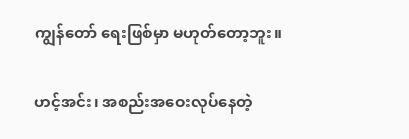ကျွန်တော် ရေးဖြစ်မှာ မဟုတ်တော့ဘူး။

ဟင့်အင်း၊ အစည်းအဝေးလုပ်နေတဲ့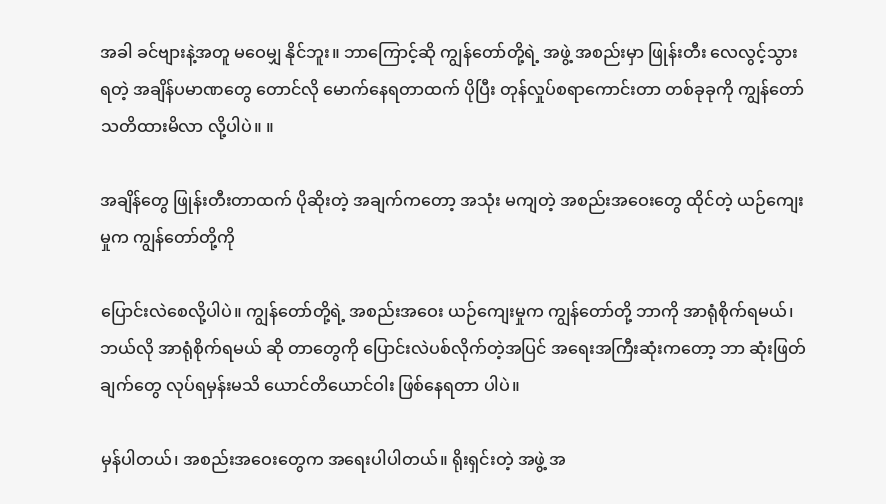အခါ ခင်ဗျားနဲ့အတူ မဝေမျှ နိုင်ဘူး။ ဘာကြောင့်ဆို ကျွန်တော်တို့ရဲ့ အဖွဲ့ အစည်းမှာ ဖြုန်းတီး လေလွင့်သွားရတဲ့ အချိန်ပမာဏတွေ တောင်လို မောက်နေရတာထက် ပိုပြီး တုန်လှုပ်စရာကောင်းတာ တစ်ခုခုကို ကျွန်တော် သတိထားမိလာ လို့ပါပဲ။ ။

အချိန်တွေ ဖြုန်းတီးတာထက် ပိုဆိုးတဲ့ အချက်ကတော့ အသုံး မကျတဲ့ အစည်းအဝေးတွေ ထိုင်တဲ့ ယဉ်ကျေးမှုက ကျွန်တော်တို့ကို

ပြောင်းလဲစေလို့ပါပဲ။ ကျွန်တော်တို့ရဲ့ အစည်းအဝေး ယဉ်ကျေးမှုက ကျွန်တော်တို့ ဘာကို အာရုံစိုက်ရမယ်၊ ဘယ်လို အာရုံစိုက်ရမယ် ဆို တာတွေကို ပြောင်းလဲပစ်လိုက်တဲ့အပြင် အရေးအကြီးဆုံးကတော့ ဘာ ဆုံးဖြတ်ချက်တွေ လုပ်ရမှန်းမသိ ယောင်တိယောင်ဝါး ဖြစ်နေရတာ ပါပဲ။

မှန်ပါတယ်၊ အစည်းအဝေးတွေက အရေးပါပါတယ်။ ရိုးရှင်းတဲ့ အဖွဲ့ အ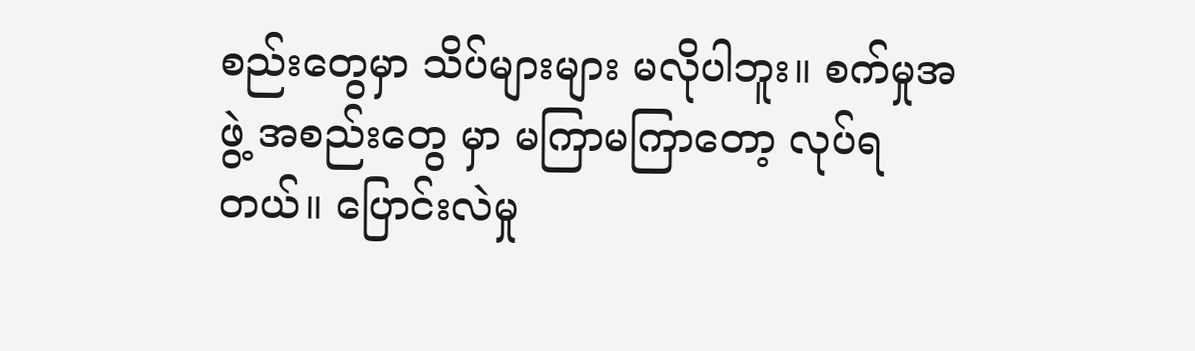စည်းတွေမှာ သိပ်များများ မလိုပါဘူး။ စက်မှုအဖွဲ့ အစည်းတွေ မှာ မကြာမကြာတော့ လုပ်ရတယ်။ ပြောင်းလဲမှု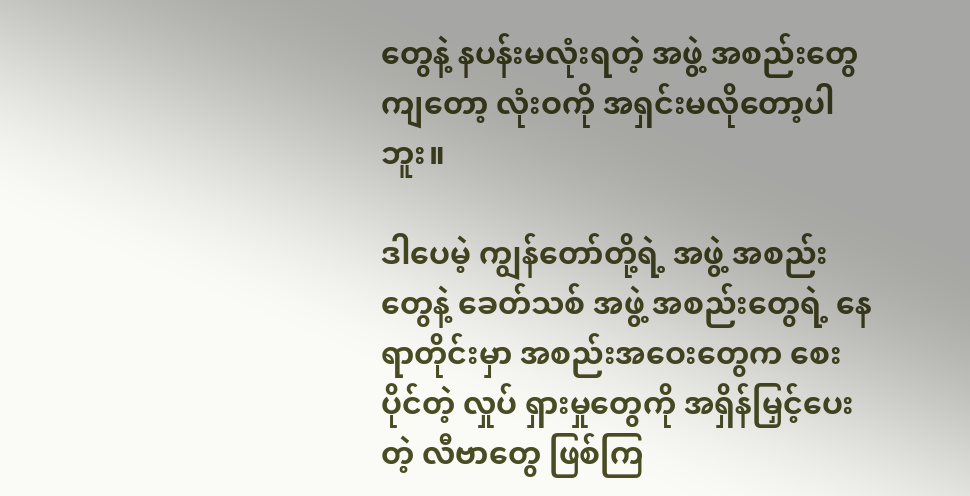တွေနဲ့ နပန်းမလုံးရတဲ့ အဖွဲ့ အစည်းတွေကျတော့ လုံးဝကို အရှင်းမလိုတော့ပါဘူး။

ဒါပေမဲ့ ကျွန်တော်တို့ရဲ့ အဖွဲ့ အစည်းတွေနဲ့ ခေတ်သစ် အဖွဲ့ အစည်းတွေရဲ့ နေရာတိုင်းမှာ အစည်းအဝေးတွေက စေးပိုင်တဲ့ လှုပ် ရှားမှုတွေကို အရှိန်မြှင့်ပေးတဲ့ လီဗာတွေ ဖြစ်ကြ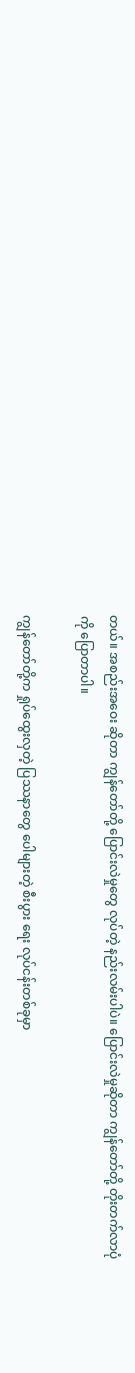တယ်။ အစည်းအဝေး ဆိုတာ ကျွန်တော်တို့ ပြောင်းလဲမှုတွေ လုပ်တဲ့ နည်းလမ်းပါပဲ။ ပြောင်းလဲမှုဆိုတာ ကျွန်တော်တို့ တိုးတက်လာပုံကို ပြောတာပါ။

ကျွန်တော်တို့က ရှုပ်ထွေးလှတဲ့ ပြဿနာတွေ ပေါများတဲ့ စီးပွား ရေး လုပ်ငန်းတစ်ခုမှာ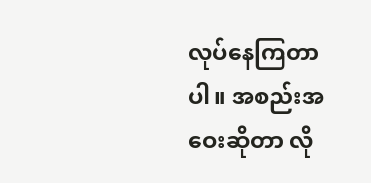လုပ်နေကြတာပါ။ အစည်းအဝေးဆိုတာ လို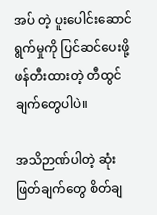အပ် တဲ့ ပူးပေါင်းဆောင်ရွက်မှုကို ပြင်ဆင်ပေးဖို့ ဖန်တီးထားတဲ့ တီထွင်ချက်တွေပါပဲ။

အသိဉာဏ်ပါတဲ့ ဆုံးဖြတ်ချက်တွေ စိတ်ချ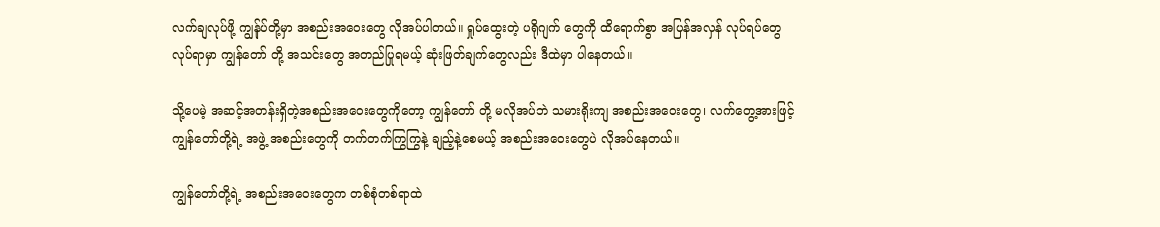လက်ချလုပ်ဖို့ ကျွန်ုပ်တို့မှာ အစည်းအဝေးတွေ လိုအပ်ပါတယ်။ ရှုပ်ထွေးတဲ့ ပရိုဂျက် တွေကို ထိရောက်စွာ အပြန်အလှန် လုပ်ရပ်တွေ လုပ်ရာမှာ ကျွန်တော် တို့ အသင်းတွေ အတည်ပြုရမယ့် ဆုံးဖြတ်ချက်တွေလည်း ဒီထဲမှာ ပါနေတယ်။

သို့ပေမဲ့ အဆင့်အတန်းရှိတဲ့အစည်းအဝေးတွေကိုတော့ ကျွန်တော် တို့ မလိုအပ်ဘဲ သမားရိုးကျ အစည်းအဝေးတွေ၊ လက်တွေ့အားဖြင့် ကျွန်တော်တို့ရဲ့ အဖွဲ့ အစည်းတွေကို တက်တက်ကြွကြွနဲ့ ချည့်နဲ့စေမယ့် အစည်းအဝေးတွေပဲ လိုအပ်နေတယ်။

ကျွန်တော်တို့ရဲ့ အစည်းအဝေးတွေက တစ်စုံတစ်ရာထဲ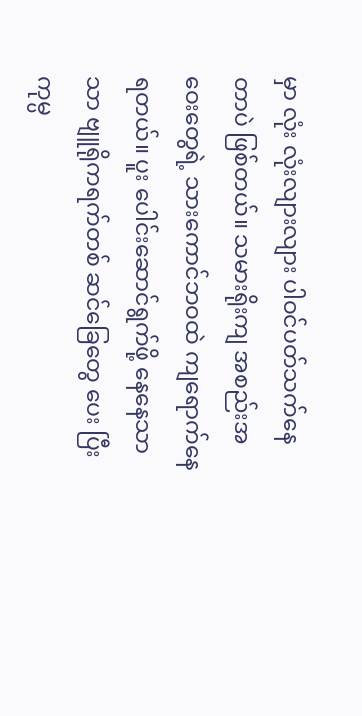မှာ လုံး လုံးလျားလျား ပါဝင်ပတ်သက်နေတာပဲ ဖြစ်တယ်။ သမားရိုးကျ အစည်းအဝေးတွေရဲ့ သားကောင်ဘဝထဲ ကျရောက်နေရတယ်။ ပူး ပေါင်းဆောင်ရွက်ဖို့ နေနေသာသာ ဗျူရိုကရက်တစ် ဆင်ခြေတွေ ပေး ပြီး ကုမ္ပ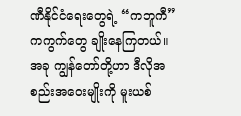ဏီနိုင်ငံရေးတွေရဲ့ “ကဘူကီ” ကကွက်တွေ ချိုးနေကြတယ်။ အခု ကျွန်တော်တို့ဟာ ဒီလိုအစည်းအဝေးမျိုးကို မူးယစ်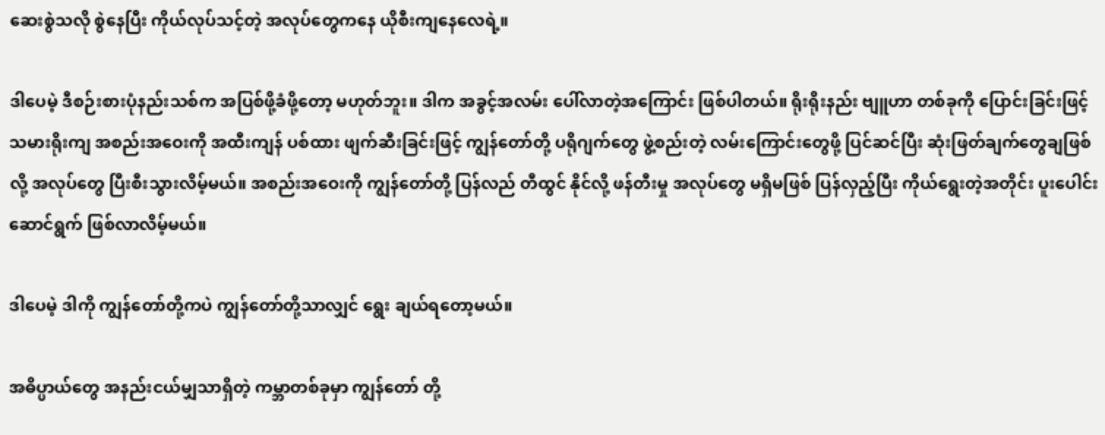ဆေးစွဲသလို စွဲနေပြီး ကိုယ်လုပ်သင့်တဲ့ အလုပ်တွေကနေ ယိုစီးကျနေလေရဲ့။

ဒါပေမဲ့ ဒီစဉ်းစားပုံနည်းသစ်က အပြစ်ဖို့ခံဖို့တော့ မဟုတ်ဘူး။ ဒါက အခွင့်အလမ်း ပေါ်လာတဲ့အကြောင်း ဖြစ်ပါတယ်။ ရိုးရိုးနည်း ဗျူဟာ တစ်ခုကို ပြောင်းခြင်းဖြင့် သမားရိုးကျ အစည်းအဝေးကို အထီးကျန် ပစ်ထား ဖျက်ဆီးခြင်းဖြင့် ကျွန်တော်တို့ ပရိုဂျက်တွေ ဖွဲ့စည်းတဲ့ လမ်းကြောင်းတွေဖို့ ပြင်ဆင်ပြီး ဆုံးဖြတ်ချက်တွေချဖြစ်လို့ အလုပ်တွေ ပြီးစီးသွားလိမ့်မယ်။ အစည်းအဝေးကို ကျွန်တော်တို့ ပြန်လည် တီထွင် နိုင်လို့ ဖန်တီးမှု အလုပ်တွေ မရှိမဖြစ် ပြန်လှည့်ပြီး ကိုယ်ရွေးတဲ့အတိုင်း ပူးပေါင်းဆောင်ရွက် ဖြစ်လာလိမ့်မယ်။

ဒါပေမဲ့ ဒါကို ကျွန်တော်တို့ကပဲ ကျွန်တော်တို့သာလျှင် ရွေး ချယ်ရတော့မယ်။

အဓိပ္ပာယ်တွေ အနည်းငယ်မျှသာရှိတဲ့ ကမ္ဘာတစ်ခုမှာ ကျွန်တော် တို့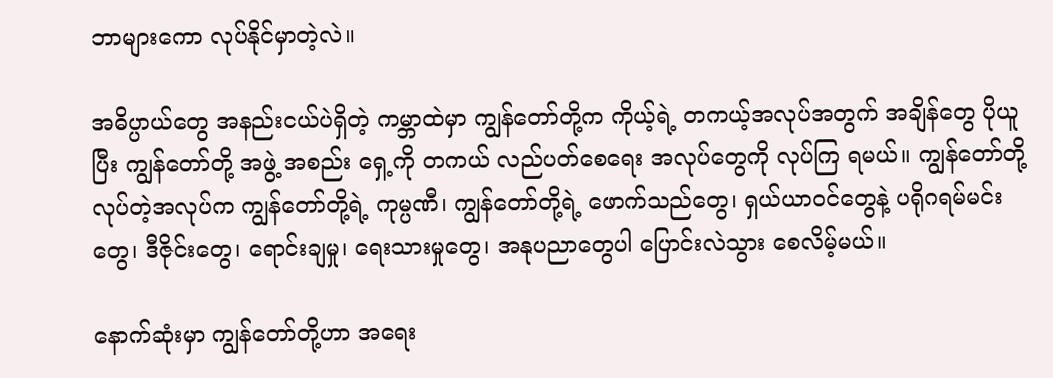ဘာများကော လုပ်နိုင်မှာတဲ့လဲ။

အဓိပ္ပာယ်တွေ အနည်းငယ်ပဲရှိတဲ့ ကမ္ဘာထဲမှာ ကျွန်တော်တို့က ကိုယ့်ရဲ့ တကယ့်အလုပ်အတွက် အချိန်တွေ ပိုယူပြီး ကျွန်တော်တို့ အဖွဲ့ အစည်း ရှေ့ကို တကယ် လည်ပတ်စေရေး အလုပ်တွေကို လုပ်ကြ ရမယ်။ ကျွန်တော်တို့ လုပ်တဲ့အလုပ်က ကျွန်တော်တို့ရဲ့ ကုမ္ပဏီ၊ ကျွန်တော်တို့ရဲ့ ဖောက်သည်တွေ၊ ရှယ်ယာဝင်တွေနဲ့ ပရိုဂရမ်မင်းတွေ၊ ဒီဇိုင်းတွေ၊ ရောင်းချမှု၊ ရေးသားမှုတွေ၊ အနုပညာတွေပါ ပြောင်းလဲသွား စေလိမ့်မယ်။

နောက်ဆုံးမှာ ကျွန်တော်တို့ဟာ အရေး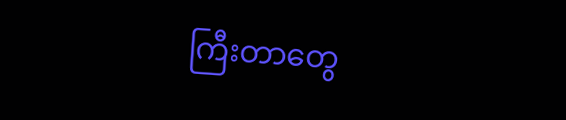ကြီးတာတွေ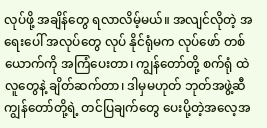လုပ်ဖို့ အချိန်တွေ ရလာလိမ့်မယ်။ အလျင်လိုတဲ့ အရေးပေါ် အလုပ်တွေ လုပ် နိုင်ရုံမက လုပ်ဖော် တစ်ယောက်ကို အကြံပေးတာ၊ ကျွန်တော်တို့ စက်ရုံ ထဲ လူတွေနဲ့ ချိတ်ဆက်တာ၊ ဒါမှမဟုတ် ဘုတ်အဖွဲ့ဆီ ကျွန်တော်တို့ရဲ့ တင်ပြချက်တွေ ပေးပို့တဲ့အလေ့အ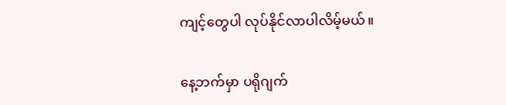ကျင့်တွေပါ လုပ်နိုင်လာပါလိမ့်မယ်။

နေ့ဘက်မှာ ပရိုဂျက်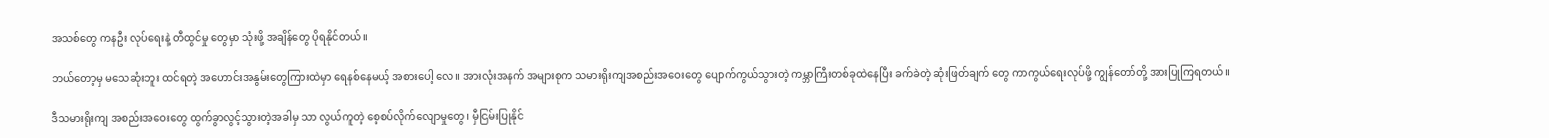အသစ်တွေ ကနဦး လုပ်ရေးနဲ့ တီထွင်မှု တွေမှာ သုံးဖို့ အချိန်တွေ ပိုရနိုင်တယ်။

ဘယ်တော့မှ မသေဆုံးဘူး ထင်ရတဲ့ အဟောင်းအနွမ်းတွေကြားထဲမှာ ရေနစ်နေမယ့် အစားပေါ့ လေ။ အားလုံးအနက် အများစုက သမားရိုးကျအစည်းအဝေးတွေ ပျောက်ကွယ်သွားတဲ့ ကမ္ဘာကြီးတစ်ခုထဲနေပြီး ခက်ခဲတဲ့ ဆုံးဖြတ်ချက် တွေ ကာကွယ်ရေးလုပ်ဖို့ ကျွန်တော်တို့ အားပြုကြရတယ်။

ဒီသမားရိုးကျ အစည်းအဝေးတွေ ထွက်ခွာလွင့်သွားတဲ့အခါမှ သာ လွယ်ကူတဲ့ စေ့စပ်လိုက်လျောမှုတွေ၊ မှီငြမ်းပြုနိုင်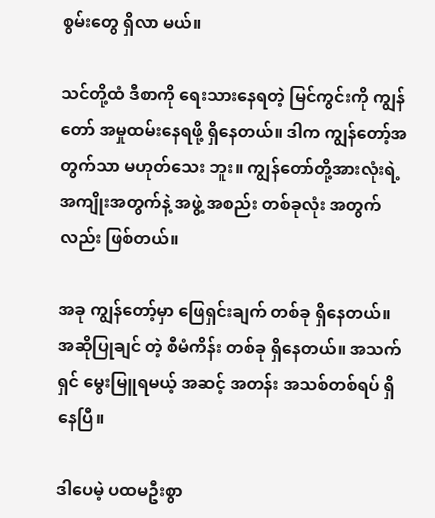စွမ်းတွေ ရှိလာ မယ်။

သင်တို့ထံ ဒီစာကို ရေးသားနေရတဲ့ မြင်ကွင်းကို ကျွန်တော် အမှုထမ်းနေရဖို့ ရှိနေတယ်။ ဒါက ကျွန်တော့်အတွက်သာ မဟုတ်သေး ဘူး။ ကျွန်တော်တို့အားလုံးရဲ့ အကျိုးအတွက်နဲ့ အဖွဲ့ အစည်း တစ်ခုလုံး အတွက်လည်း ဖြစ်တယ်။

အခု ကျွန်တော့်မှာ ဖြေရှင်းချက် တစ်ခု ရှိနေတယ်။ အဆိုပြုချင် တဲ့ စီမံကိန်း တစ်ခု ရှိနေတယ်။ အသက်ရှင် မွေးမြူရမယ့် အဆင့် အတန်း အသစ်တစ်ရပ် ရှိနေပြီ။

ဒါပေမဲ့ ပထမဦးစွာ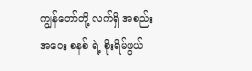ကျွန်တော်တို့ လက်ရှိ အစည်းအဝေး စနစ် ရဲ့ စိုးရိမ်ဖွယ်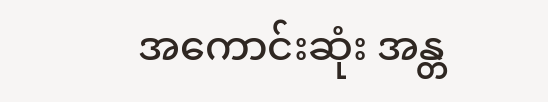အကောင်းဆုံး အန္တ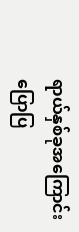ရာယ်နှစ်ခုအကြောင်း ပြောပြ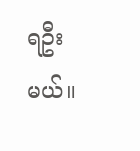ရဦးမယ်။